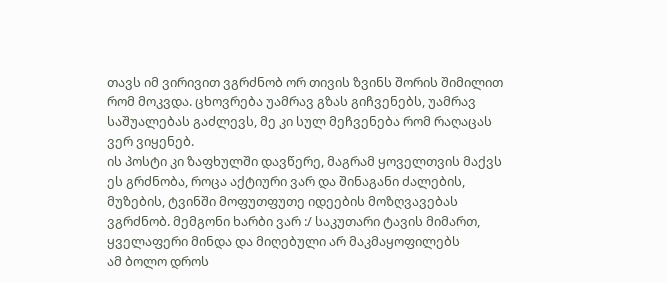თავს იმ ვირივით ვგრძნობ ორ თივის ზვინს შორის შიმილით რომ მოკვდა. ცხოვრება უამრავ გზას გიჩვენებს, უამრავ საშუალებას გაძლევს, მე კი სულ მეჩვენება რომ რაღაცას ვერ ვიყენებ.
ის პოსტი კი ზაფხულში დავწერე, მაგრამ ყოველთვის მაქვს ეს გრძნობა, როცა აქტიური ვარ და შინაგანი ძალების, მუზების, ტვინში მოფუთფუთე იდეების მოზღვავებას ვგრძნობ. მემგონი ხარბი ვარ :/ საკუთარი ტავის მიმართ, ყველაფერი მინდა და მიღებული არ მაკმაყოფილებს
ამ ბოლო დროს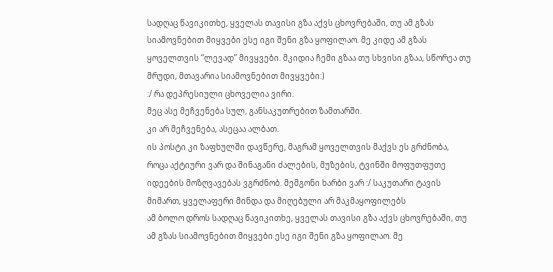სადღაც წავიკითხე, ყველას თავისი გზა აქვს ცხოვრებაში, თუ ამ გზას სიამოვნებით მიყვები ესე იგი შენი გზა ყოფილაო. მე კიდე ამ გზას ყოველთვის “ლევად” მივყვები. მკიდია ჩემი გზაა თუ სხვისი გზაა, სწორეა თუ მრუდი, მთავარია სიამოვნებით მივყვები:)
:/ რა დეპრესიული ცხოველია ვირი.
მეც ასე მეჩვენება სულ, განსაკუთრებით ზამთარში.
კი არ მეჩვენება, ასეცაა ალბათ.
ის პოსტი კი ზაფხულში დავწერე, მაგრამ ყოველთვის მაქვს ეს გრძნობა, როცა აქტიური ვარ და შინაგანი ძალების, მუზების, ტვინში მოფუთფუთე იდეების მოზღვავებას ვგრძნობ. მემგონი ხარბი ვარ :/ საკუთარი ტავის მიმართ, ყველაფერი მინდა და მიღებული არ მაკმაყოფილებს
ამ ბოლო დროს სადღაც წავიკითხე, ყველას თავისი გზა აქვს ცხოვრებაში, თუ ამ გზას სიამოვნებით მიყვები ესე იგი შენი გზა ყოფილაო. მე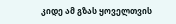კიდე ამ გზას ყოველთვის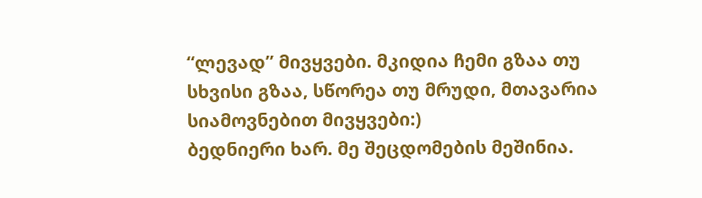“ლევად” მივყვები. მკიდია ჩემი გზაა თუ სხვისი გზაა, სწორეა თუ მრუდი, მთავარია სიამოვნებით მივყვები:)
ბედნიერი ხარ. მე შეცდომების მეშინია.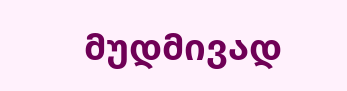მუდმივად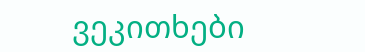ვეკითხები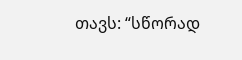თავს: “სწორად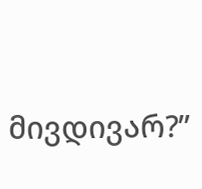მივდივარ?”